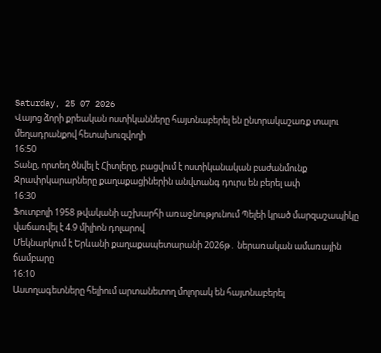Saturday, 25 07 2026
Վայոց ձորի քրեական ոստիկանները հայտնաբերել են ընտրակաշառք տալու մեղադրանքով հետախուզվողի
16:50
Տանը, որտեղ ծնվել է Հիտլերը, բացվում է ոստիկանական բաժանմունք
Ջրափրկարարները քաղաքացիներին անվտանգ դուրս են բերել ափ
16:30
Ֆուտբոլի 1958 թվականի աշխարհի առաջնությունում Պելեի կրած մարզաշապիկը վաճառվել է 4.9 միլիոն դոլարով
Մեկնարկում է Երևանի քաղաքապետարանի 2026թ․ ներառական ամառային ճամբարը
16:10
Աստղագետները հելիում արտանետող մոլորակ են հայտնաբերել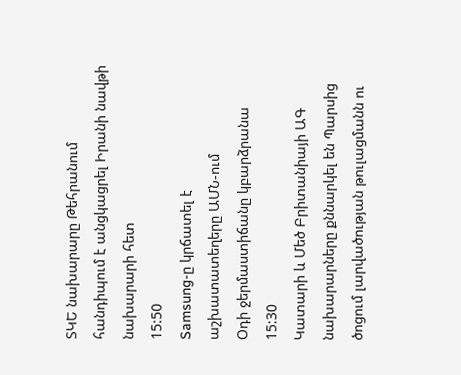ՏԿԵ նախարարը Թեհրանում հանդիպում է անցկացրել Իրանի նավթի նախարարի հետ
15:50
Samsung-ը կրճատել է աշխատատեղերը ԱՄՆ-ում
Օդի ջերմաստիճանը կբարձրանա
15:30
Կատարի և Մեծ Բրիտանիայի ԱԳ նախարարները քննարկել են Պարսից ծոցում լարվածության թուլացմանն ու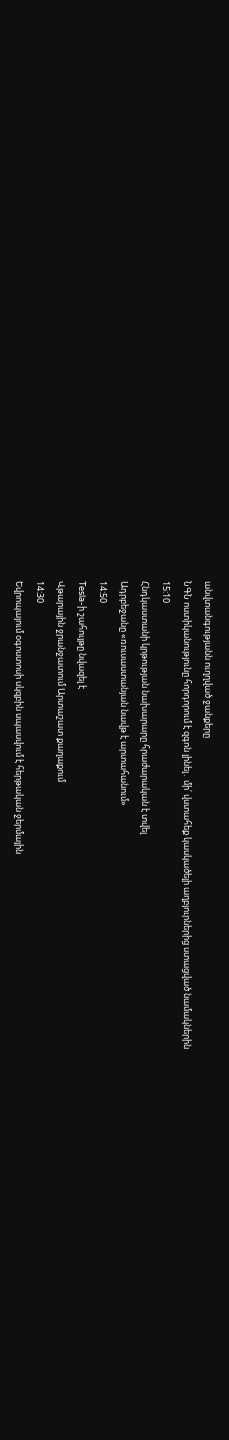անվտանգությանն ուղղված ջանքերը
ՆԳՆ ոստիկանությունը հորդորում է զգոն լինել․ մի՛ վստահեք կասկածելի աղբյուրներից ստացված նամակներին
15:10
Հնդկաստանի կրթության նախարարը հրաժարական է տվել
Ադրբեջանը «ռուսաստանյան նավթ է արտահանում»
14:50
Tesla-ի շահույթը նվազել է
Վթարային ջրանջատում Արտաշատ քաղաքում
14:30
Եվրոպայում օգոստոսի սկզբին սպասվում է հերթական ջերմային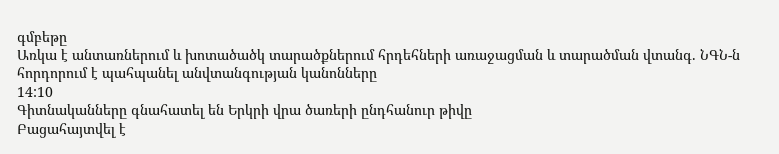գմբեթը
Առկա է անտառներում և խոտածածկ տարածքներում հրդեհների առաջացման և տարածման վտանգ. ՆԳՆ-ն հորդորում է պահպանել անվտանգության կանոնները
14:10
Գիտնականները գնահատել են Երկրի վրա ծառերի ընդհանուր թիվը
Բացահայտվել է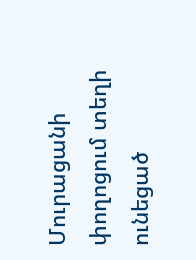Մուրացանի փողոցում տեղի ունեցած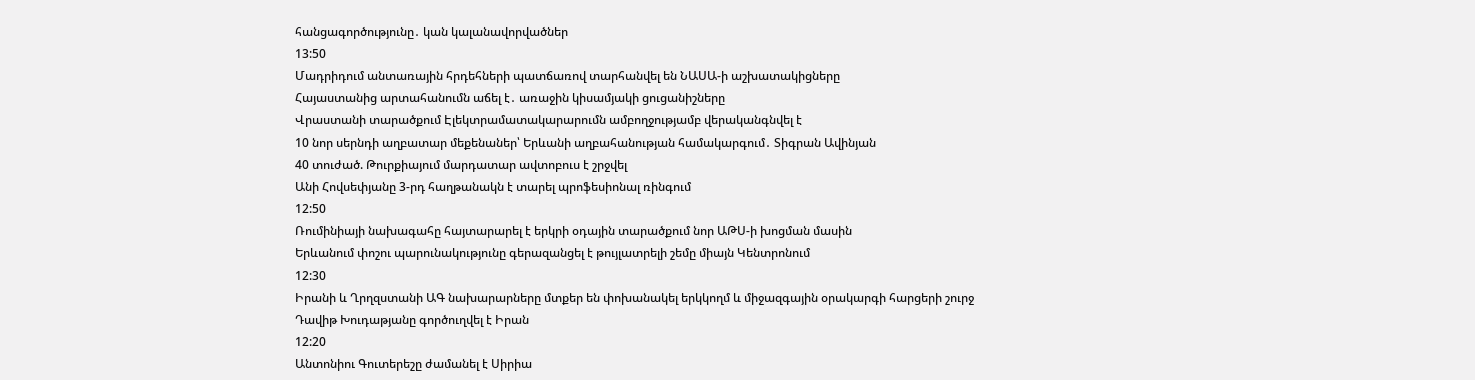հանցագործությունը․ կան կալանավորվածներ
13:50
Մադրիդում անտառային հրդեհների պատճառով տարհանվել են ՆԱՍԱ-ի աշխատակիցները
Հայաստանից արտահանումն աճել է․ առաջին կիսամյակի ցուցանիշները
Վրաստանի տարածքում Էլեկտրամատակարարումն ամբողջությամբ վերականգնվել է
10 նոր սերնդի աղբատար մեքենաներ՝ Երևանի աղբահանության համակարգում․ Տիգրան Ավինյան
40 տուժած. Թուրքիայում մարդատար ավտոբուս է շրջվել
Անի Հովսեփյանը 3-րդ հաղթանակն է տարել պրոֆեսիոնալ ռինգում
12:50
Ռումինիայի նախագահը հայտարարել է երկրի օդային տարածքում նոր ԱԹՍ-ի խոցման մասին
Երևանում փոշու պարունակությունը գերազանցել է թույլատրելի շեմը միայն Կենտրոնում
12:30
Իրանի և Ղրղզստանի ԱԳ նախարարները մտքեր են փոխանակել երկկողմ և միջազգային օրակարգի հարցերի շուրջ
Դավիթ Խուդաթյանը գործուղվել է Իրան
12:20
Անտոնիու Գուտերեշը ժամանել է Սիրիա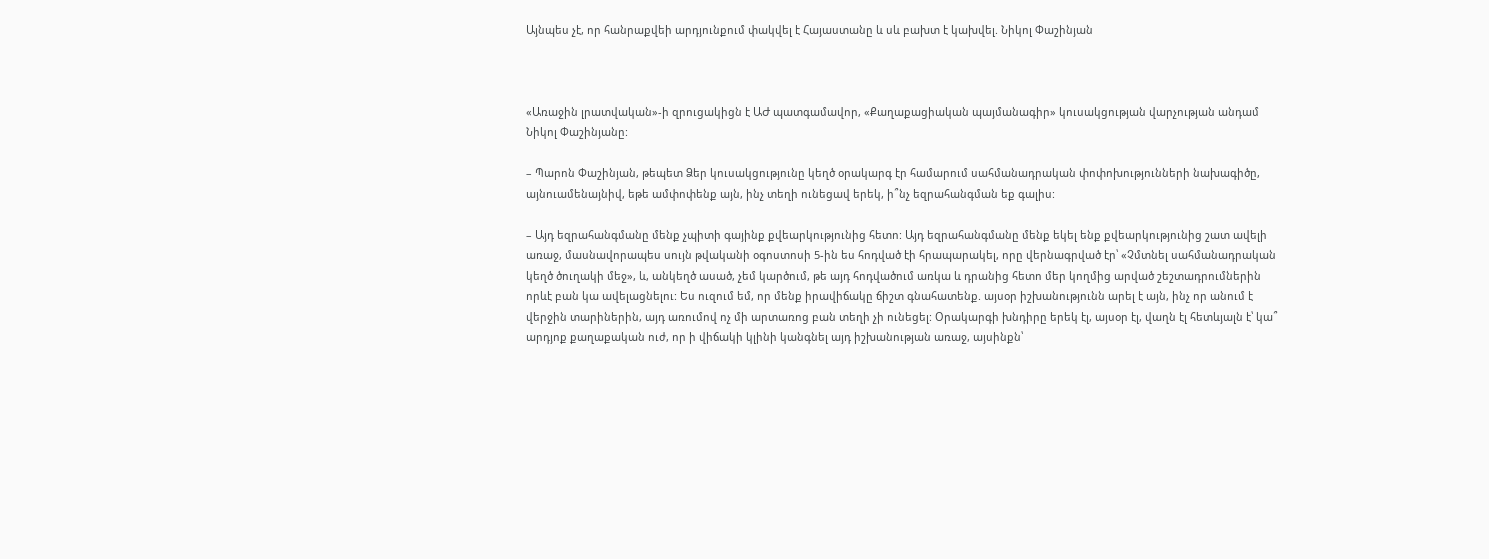Այնպես չէ, որ հանրաքվեի արդյունքում փակվել է Հայաստանը և սև բախտ է կախվել. Նիկոլ Փաշինյան



«Առաջին լրատվական»-ի զրուցակիցն է ԱԺ պատգամավոր, «Քաղաքացիական պայմանագիր» կուսակցության վարչության անդամ Նիկոլ Փաշինյանը:

– Պարոն Փաշինյան, թեպետ Ձեր կուսակցությունը կեղծ օրակարգ էր համարում սահմանադրական փոփոխությունների նախագիծը, այնուամենայնիվ, եթե ամփոփենք այն, ինչ տեղի ունեցավ երեկ, ի՞նչ եզրահանգման եք գալիս:

– Այդ եզրահանգմանը մենք չպիտի գայինք քվեարկությունից հետո: Այդ եզրահանգմանը մենք եկել ենք քվեարկությունից շատ ավելի առաջ, մասնավորապես սույն թվականի օգոստոսի 5-ին ես հոդված էի հրապարակել, որը վերնագրված էր՝ «Չմտնել սահմանադրական կեղծ ծուղակի մեջ», և, անկեղծ ասած, չեմ կարծում, թե այդ հոդվածում առկա և դրանից հետո մեր կողմից արված շեշտադրումներին որևէ բան կա ավելացնելու: Ես ուզում եմ, որ մենք իրավիճակը ճիշտ գնահատենք. այսօր իշխանությունն արել է այն, ինչ որ անում է վերջին տարիներին, այդ առումով ոչ մի արտառոց բան տեղի չի ունեցել: Օրակարգի խնդիրը երեկ էլ, այսօր էլ, վաղն էլ հետևյալն է՝ կա՞ արդյոք քաղաքական ուժ, որ ի վիճակի կլինի կանգնել այդ իշխանության առաջ, այսինքն՝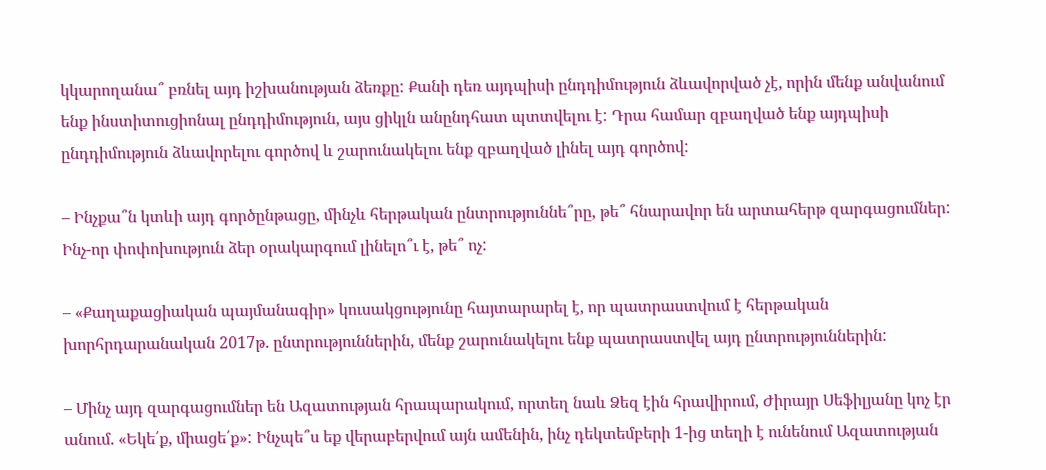կկարողանա՞ բռնել այդ իշխանության ձեռքը: Քանի դեռ այդպիսի ընդդիմություն ձևավորված չէ, որին մենք անվանում ենք ինստիտուցիոնալ ընդդիմություն, այս ցիկլն անընդհատ պտտվելու է: Դրա համար զբաղված ենք այդպիսի ընդդիմություն ձևավորելու գործով և շարունակելու ենք զբաղված լինել այդ գործով:

– Ինչքա՞ն կտևի այդ գործընթացը, մինչև հերթական ընտրություննե՞րը, թե՞ հնարավոր են արտահերթ զարգացումներ: Ինչ-որ փոփոխություն ձեր օրակարգում լինելո՞ւ է, թե՞ ոչ:

– «Քաղաքացիական պայմանագիր» կուսակցությունը հայտարարել է, որ պատրաստվում է հերթական խորհրդարանական 2017թ. ընտրություններին, մենք շարունակելու ենք պատրաստվել այդ ընտրություններին:

– Մինչ այդ զարգացումներ են Ազատության հրապարակում, որտեղ նաև Ձեզ էին հրավիրում, Ժիրայր Սեֆիլյանը կոչ էր անում. «Եկե՛ք, միացե՛ք»: Ինչպե՞ս եք վերաբերվում այն ամենին, ինչ դեկտեմբերի 1-ից տեղի է ունենում Ազատության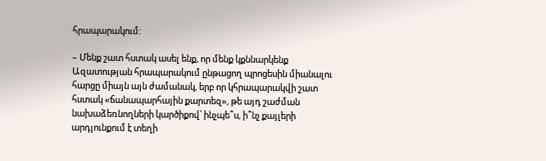հրապարակում:

– Մենք շատ հստակ ասել ենք, որ մենք կքննարկենք Ազատության հրապարակում ընթացող պրոցեսին միանալու հարցը միայն այն ժամանակ, երբ որ կհրապարակվի շատ հստակ «ճանապարհային քարտեզ», թե այդ շաժման նախաձեռնողների կարծիքով՝ ինչպե՞ս, ի՞նչ քայլերի արդյունքում է տեղի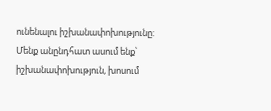ունենալու իշխանափոխությունը: Մենք անընդհատ ասում ենք՝ իշխանափոխություն, խոսում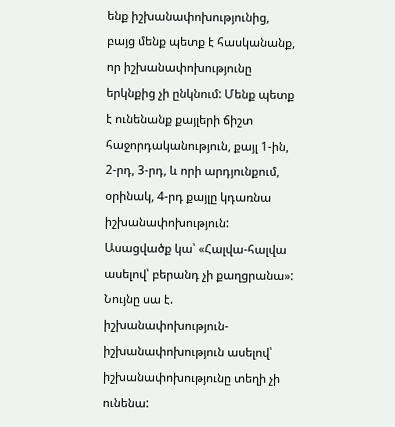ենք իշխանափոխությունից, բայց մենք պետք է հասկանանք, որ իշխանափոխությունը երկնքից չի ընկնում: Մենք պետք է ունենանք քայլերի ճիշտ հաջորդականություն, քայլ 1-ին, 2-րդ, 3-րդ, և որի արդյունքում, օրինակ, 4-րդ քայլը կդառնա իշխանափոխություն: Ասացվածք կա՝ «Հալվա-հալվա ասելով՝ բերանդ չի քաղցրանա»: Նույնը սա է. իշխանափոխություն-իշխանափոխություն ասելով՝ իշխանափոխությունը տեղի չի ունենա: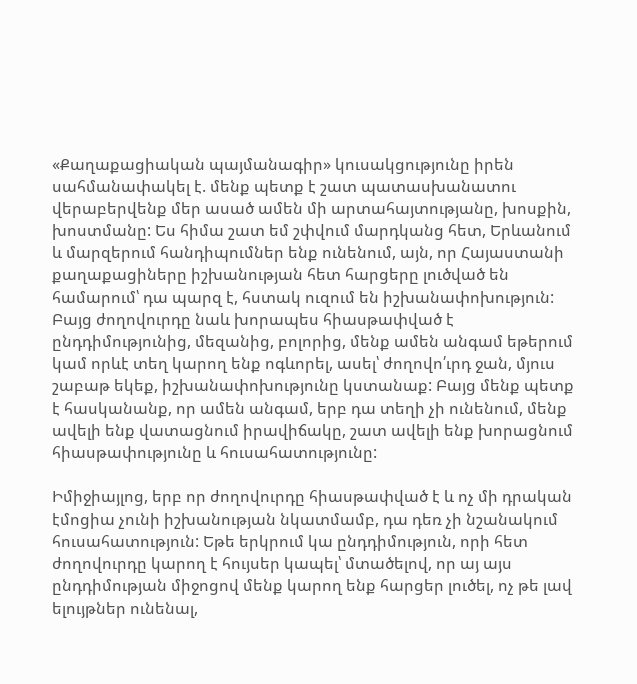«Քաղաքացիական պայմանագիր» կուսակցությունը իրեն սահմանափակել է. մենք պետք է շատ պատասխանատու վերաբերվենք մեր ասած ամեն մի արտահայտությանը, խոսքին, խոստմանը: Ես հիմա շատ եմ շփվում մարդկանց հետ, Երևանում և մարզերում հանդիպումներ ենք ունենում, այն, որ Հայաստանի քաղաքացիները իշխանության հետ հարցերը լուծված են համարում՝ դա պարզ է, հստակ ուզում են իշխանափոխություն: Բայց ժողովուրդը նաև խորապես հիասթափված է ընդդիմությունից, մեզանից, բոլորից, մենք ամեն անգամ եթերում կամ որևէ տեղ կարող ենք ոգևորել, ասել՝ ժողովո՛ւրդ ջան, մյուս շաբաթ եկեք, իշխանափոխությունը կստանաք: Բայց մենք պետք է հասկանանք, որ ամեն անգամ, երբ դա տեղի չի ունենում, մենք ավելի ենք վատացնում իրավիճակը, շատ ավելի ենք խորացնում հիասթափությունը և հուսահատությունը:

Իմիջիայլոց, երբ որ ժողովուրդը հիասթափված է և ոչ մի դրական էմոցիա չունի իշխանության նկատմամբ, դա դեռ չի նշանակում հուսահատություն: Եթե երկրում կա ընդդիմություն, որի հետ ժողովուրդը կարող է հույսեր կապել՝ մտածելով, որ այ այս ընդդիմության միջոցով մենք կարող ենք հարցեր լուծել, ոչ թե լավ ելույթներ ունենալ,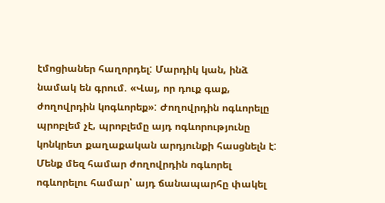էմոցիաներ հաղորդել: Մարդիկ կան, ինձ նամակ են գրում. «Վայ, որ դուք գաք, ժողովրդին կոգևորեք»: Ժողովրդին ոգևորելը պրոբլեմ չէ, պրոբլեմը այդ ոգևորությունը կոնկրետ քաղաքական արդյունքի հասցնելն է: Մենք մեզ համար ժողովրդին ոգևորել ոգևորելու համար՝ այդ ճանապարհը փակել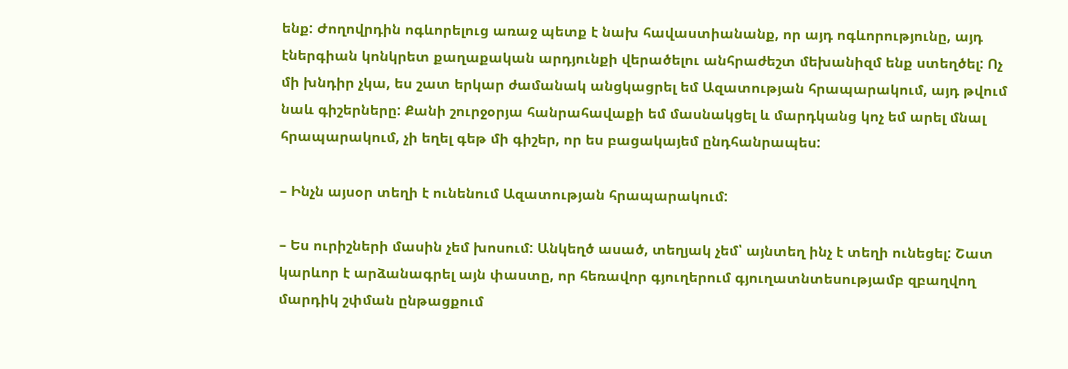ենք: Ժողովրդին ոգևորելուց առաջ պետք է նախ հավաստիանանք, որ այդ ոգևորությունը, այդ էներգիան կոնկրետ քաղաքական արդյունքի վերածելու անհրաժեշտ մեխանիզմ ենք ստեղծել: Ոչ մի խնդիր չկա, ես շատ երկար ժամանակ անցկացրել եմ Ազատության հրապարակում, այդ թվում նաև գիշերները: Քանի շուրջօրյա հանրահավաքի եմ մասնակցել և մարդկանց կոչ եմ արել մնալ հրապարակում, չի եղել գեթ մի գիշեր, որ ես բացակայեմ ընդհանրապես:

– Ինչն այսօր տեղի է ունենում Ազատության հրապարակում:

– Ես ուրիշների մասին չեմ խոսում: Անկեղծ ասած, տեղյակ չեմ՝ այնտեղ ինչ է տեղի ունեցել: Շատ կարևոր է արձանագրել այն փաստը, որ հեռավոր գյուղերում գյուղատնտեսությամբ զբաղվող մարդիկ շփման ընթացքում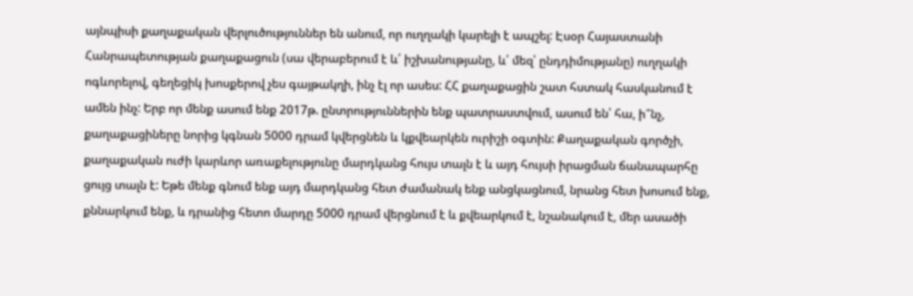այնպիսի քաղաքական վերլուծություններ են անում, որ ուղղակի կարելի է ապշել: Էսօր Հայաստանի Հանրապետության քաղաքացուն (սա վերաբերում է և՛ իշխանությանը, և՛ մեզ՝ ընդդիմությանը) ուղղակի ոգևորելով, գեղեցիկ խոսքերով չես գայթակղի, ինչ էլ որ ասես: ՀՀ քաղաքացին շատ հստակ հասկանում է ամեն ինչ: Երբ որ մենք ասում ենք 2017թ. ընտրություններին ենք պատրաստվում, ասում են՝ հա, ի՞նչ, քաղաքացիները նորից կգնան 5000 դրամ կվերցնեն և կքվեարկեն ուրիշի օգտին: Քաղաքական գործչի, քաղաքական ուժի կարևոր առաքելությունը մարդկանց հույս տալն է և այդ հույսի իրացման ճանապարհը ցույց տալն է: Եթե մենք գնում ենք այդ մարդկանց հետ ժամանակ ենք անցկացնում, նրանց հետ խոսում ենք, քննարկում ենք, և դրանից հետո մարդը 5000 դրամ վերցնում է և քվեարկում է, նշանակում է, մեր ասածի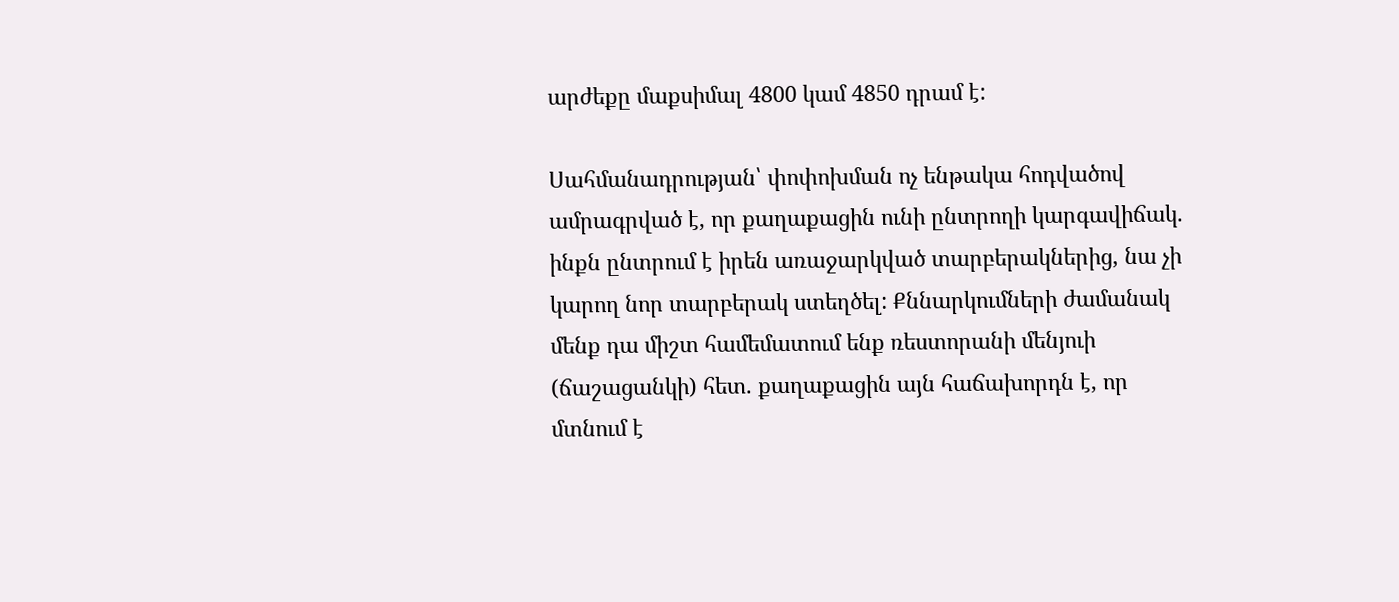արժեքը մաքսիմալ 4800 կամ 4850 դրամ է:

Սահմանադրության՝ փոփոխման ոչ ենթակա հոդվածով ամրագրված է, որ քաղաքացին ունի ընտրողի կարգավիճակ. ինքն ընտրում է իրեն առաջարկված տարբերակներից, նա չի կարող նոր տարբերակ ստեղծել: Քննարկումների ժամանակ մենք դա միշտ համեմատում ենք ռեստորանի մենյուի (ճաշացանկի) հետ. քաղաքացին այն հաճախորդն է, որ մտնում է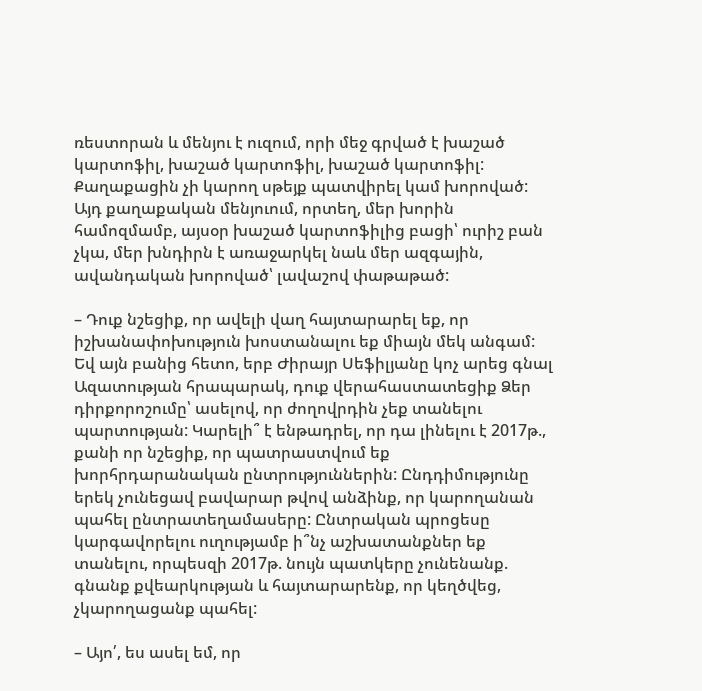ռեստորան և մենյու է ուզում, որի մեջ գրված է խաշած կարտոֆիլ, խաշած կարտոֆիլ, խաշած կարտոֆիլ: Քաղաքացին չի կարող սթեյք պատվիրել կամ խորոված: Այդ քաղաքական մենյուում, որտեղ, մեր խորին համոզմամբ, այսօր խաշած կարտոֆիլից բացի՝ ուրիշ բան չկա, մեր խնդիրն է առաջարկել նաև մեր ազգային, ավանդական խորոված՝ լավաշով փաթաթած:

– Դուք նշեցիք, որ ավելի վաղ հայտարարել եք, որ իշխանափոխություն խոստանալու եք միայն մեկ անգամ: Եվ այն բանից հետո, երբ Ժիրայր Սեֆիլյանը կոչ արեց գնալ Ազատության հրապարակ, դուք վերահաստատեցիք Ձեր դիրքորոշումը՝ ասելով, որ ժողովրդին չեք տանելու պարտության: Կարելի՞ է ենթադրել, որ դա լինելու է 2017թ., քանի որ նշեցիք, որ պատրաստվում եք խորհրդարանական ընտրություններին: Ընդդիմությունը երեկ չունեցավ բավարար թվով անձինք, որ կարողանան պահել ընտրատեղամասերը: Ընտրական պրոցեսը կարգավորելու ուղությամբ ի՞նչ աշխատանքներ եք տանելու, որպեսզի 2017թ. նույն պատկերը չունենանք. գնանք քվեարկության և հայտարարենք, որ կեղծվեց, չկարողացանք պահել:

– Այո՛, ես ասել եմ, որ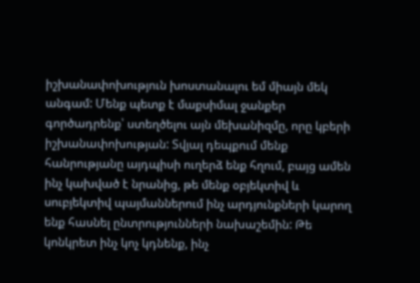իշխանափոխություն խոստանալու եմ միայն մեկ անգամ: Մենք պետք է մաքսիմալ ջանքեր գործադրենք՝ ստեղծելու այն մեխանիզմը, որը կբերի իշխանափոխության: Տվյալ դեպքում մենք հանրությանը այդպիսի ուղերձ ենք հղում, բայց ամեն ինչ կախված է նրանից, թե մենք օբյեկտիվ և սուբյեկտիվ պայմաններում ինչ արդյունքների կարող ենք հասնել ընտրությունների նախաշեմին: Թե կոնկրետ ինչ կոչ կդնենք, ինչ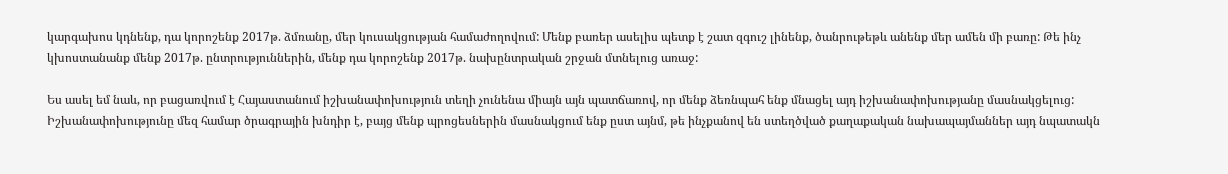կարգախոս կդնենք, դա կորոշենք 2017թ. ձմռանը, մեր կուսակցության համաժողովում: Մենք բառեր ասելիս պետք է շատ զգուշ լինենք, ծանրութեթև անենք մեր ամեն մի բառը: Թե ինչ կխոստանանք մենք 2017թ. ընտրություններին, մենք դա կորոշենք 2017թ. նախընտրական շրջան մտնելուց առաջ:

Ես ասել եմ նաև, որ բացառվում է Հայաստանում իշխանափոխություն տեղի չունենա միայն այն պատճառով, որ մենք ձեռնպահ ենք մնացել այդ իշխանափոխությանը մասնակցելուց: Իշխանափոխությունը մեզ համար ծրագրային խնդիր է, բայց մենք պրոցեսներին մասնակցում ենք ըստ այնմ, թե ինչքանով են ստեղծված քաղաքական նախապայմաններ այդ նպատակն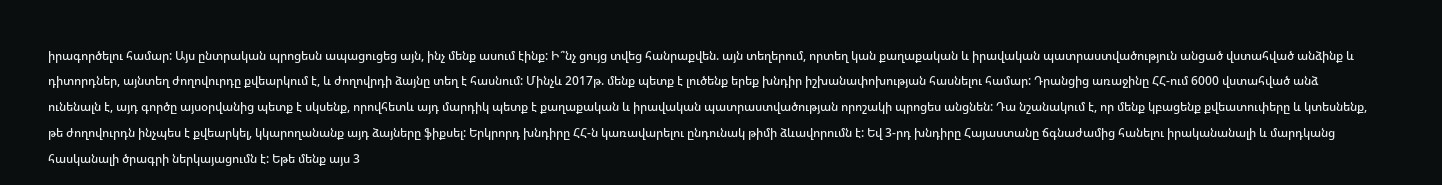իրագործելու համար: Այս ընտրական պրոցեսն ապացուցեց այն, ինչ մենք ասում էինք: Ի՞նչ ցույց տվեց հանրաքվեն. այն տեղերում, որտեղ կան քաղաքական և իրավական պատրաստվածություն անցած վստահված անձինք և դիտորդներ, այնտեղ ժողովուրդը քվեարկում է, և ժողովրդի ձայնը տեղ է հասնում: Մինչև 2017թ. մենք պետք է լուծենք երեք խնդիր իշխանափոխության հասնելու համար: Դրանցից առաջինը ՀՀ-ում 6000 վստահված անձ ունենալն է, այդ գործը այսօրվանից պետք է սկսենք, որովհետև այդ մարդիկ պետք է քաղաքական և իրավական պատրաստվածության որոշակի պրոցես անցնեն: Դա նշանակում է, որ մենք կբացենք քվեատուփերը և կտեսնենք, թե ժողովուրդն ինչպես է քվեարկել, կկարողանանք այդ ձայները ֆիքսել: Երկրորդ խնդիրը ՀՀ-ն կառավարելու ընդունակ թիմի ձևավորումն է: Եվ 3-րդ խնդիրը Հայաստանը ճգնաժամից հանելու իրականանալի և մարդկանց հասկանալի ծրագրի ներկայացումն է: Եթե մենք այս 3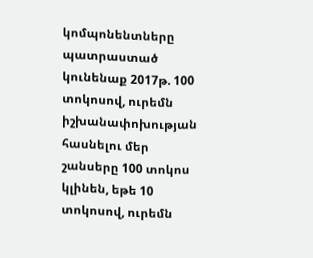կոմպոնենտները պատրաստած կունենաք 2017թ. 100 տոկոսով, ուրեմն իշխանափոխության հասնելու մեր շանսերը 100 տոկոս կլինեն, եթե 10 տոկոսով, ուրեմն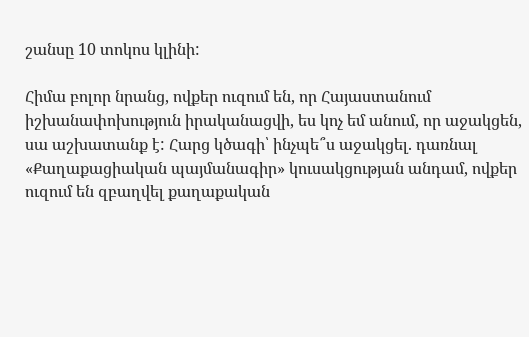շանսը 10 տոկոս կլինի:

Հիմա բոլոր նրանց, ովքեր ուզում են, որ Հայաստանում իշխանափոխություն իրականացվի, ես կոչ եմ անում, որ աջակցեն, սա աշխատանք է: Հարց կծագի՝ ինչպե՞ս աջակցել. դառնալ «Քաղաքացիական պայմանագիր» կուսակցության անդամ, ովքեր ուզում են զբաղվել քաղաքական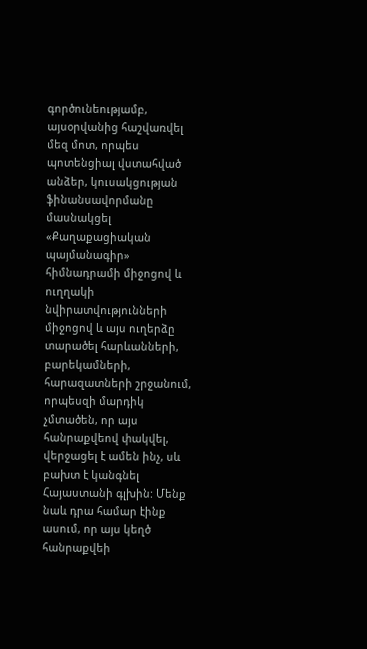գործունեությամբ, այսօրվանից հաշվառվել մեզ մոտ, որպես պոտենցիալ վստահված անձեր, կուսակցության ֆինանսավորմանը մասնակցել «Քաղաքացիական պայմանագիր» հիմնադրամի միջոցով և ուղղակի նվիրատվությունների միջոցով և այս ուղերձը տարածել հարևանների, բարեկամների, հարազատների շրջանում, որպեսզի մարդիկ չմտածեն, որ այս հանրաքվեով փակվել, վերջացել է ամեն ինչ, սև բախտ է կանգնել Հայաստանի գլխին: Մենք նաև դրա համար էինք ասում, որ այս կեղծ հանրաքվեի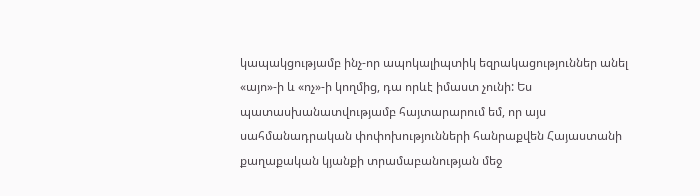կապակցությամբ ինչ-որ ապոկալիպտիկ եզրակացություններ անել «այո»-ի և «ոչ»-ի կողմից, դա որևէ իմաստ չունի: Ես պատասխանատվությամբ հայտարարում եմ, որ այս սահմանադրական փոփոխությունների հանրաքվեն Հայաստանի քաղաքական կյանքի տրամաբանության մեջ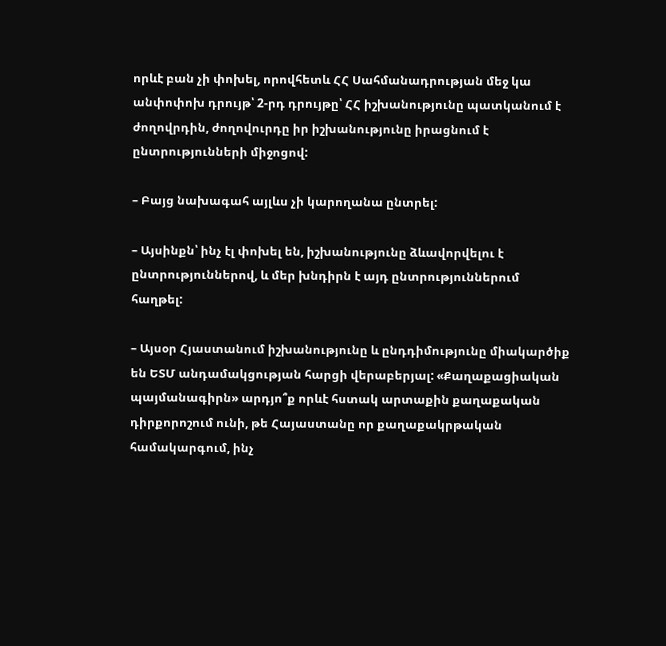որևէ բան չի փոխել, որովհետև ՀՀ Սահմանադրության մեջ կա անփոփոխ դրույթ՝ 2-րդ դրույթը՝ ՀՀ իշխանությունը պատկանում է ժողովրդին, ժողովուրդը իր իշխանությունը իրացնում է ընտրությունների միջոցով:

– Բայց նախագահ այլևս չի կարողանա ընտրել:

– Այսինքն՝ ինչ էլ փոխել են, իշխանությունը ձևավորվելու է ընտրություններով, և մեր խնդիրն է այդ ընտրություններում հաղթել:

– Այսօր Հյաստանում իշխանությունը և ընդդիմությունը միակարծիք են ԵՏՄ անդամակցության հարցի վերաբերյալ: «Քաղաքացիական պայմանագիրն» արդյո՞ք որևէ հստակ արտաքին քաղաքական դիրքորոշում ունի, թե Հայաստանը որ քաղաքակրթական համակարգում, ինչ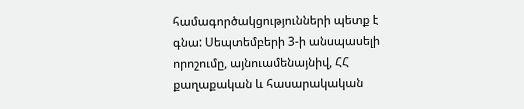համագործակցությունների պետք է գնա: Սեպտեմբերի 3-ի անսպասելի որոշումը, այնուամենայնիվ, ՀՀ քաղաքական և հասարակական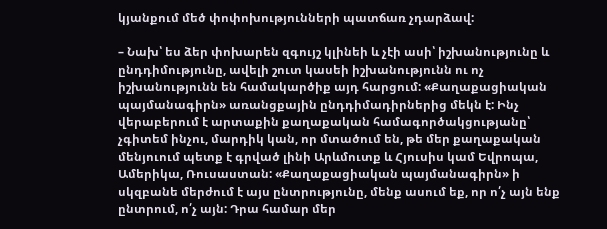կյանքում մեծ փոփոխությունների պատճառ չդարձավ:

– Նախ՝ ես ձեր փոխարեն զգույշ կլինեի և չէի ասի՝ իշխանությունը և ընդդիմությունը, ավելի շուտ կասեի իշխանությունն ու ոչ իշխանությունն են համակարծիք այդ հարցում: «Քաղաքացիական պայմանագիրն» առանցքային ընդդիմադիրներից մեկն է: Ինչ վերաբերում է արտաքին քաղաքական համագործակցությանը՝ չգիտեմ ինչու, մարդիկ կան, որ մտածում են, թե մեր քաղաքական մենյուում պետք է գրված լինի Արևմուտք և Հյուսիս կամ Եվրոպա, Ամերիկա, Ռուսաստան: «Քաղաքացիական պայմանագիրն» ի սկզբանե մերժում է այս ընտրությունը, մենք ասում եք, որ ո՛չ այն ենք ընտրում, ո՛չ այն: Դրա համար մեր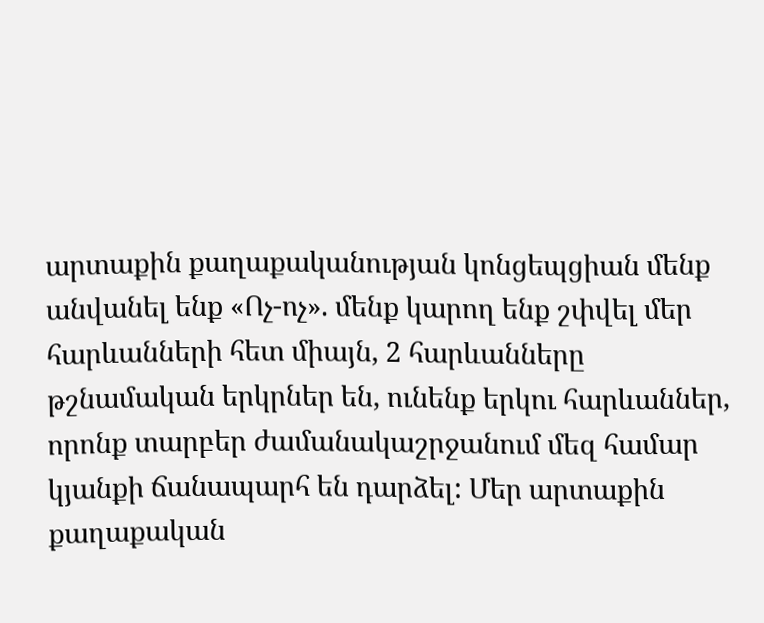արտաքին քաղաքականության կոնցեպցիան մենք անվանել ենք «Ոչ-ոչ». մենք կարող ենք շփվել մեր հարևանների հետ միայն, 2 հարևանները թշնամական երկրներ են, ունենք երկու հարևաններ, որոնք տարբեր ժամանակաշրջանում մեզ համար կյանքի ճանապարհ են դարձել: Մեր արտաքին քաղաքական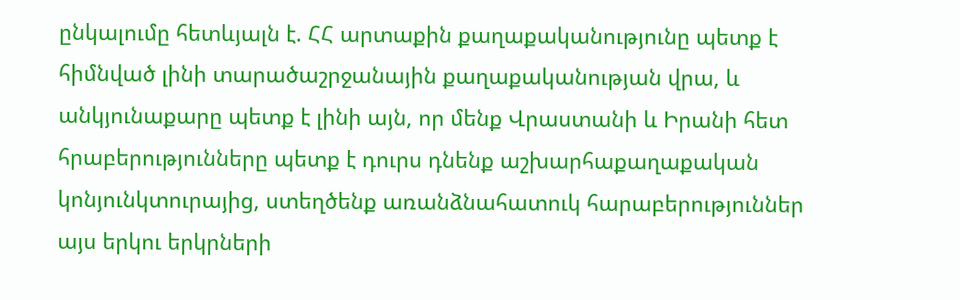ընկալումը հետևյալն է. ՀՀ արտաքին քաղաքականությունը պետք է հիմնված լինի տարածաշրջանային քաղաքականության վրա, և անկյունաքարը պետք է լինի այն, որ մենք Վրաստանի և Իրանի հետ հրաբերությունները պետք է դուրս դնենք աշխարհաքաղաքական կոնյունկտուրայից, ստեղծենք առանձնահատուկ հարաբերություններ այս երկու երկրների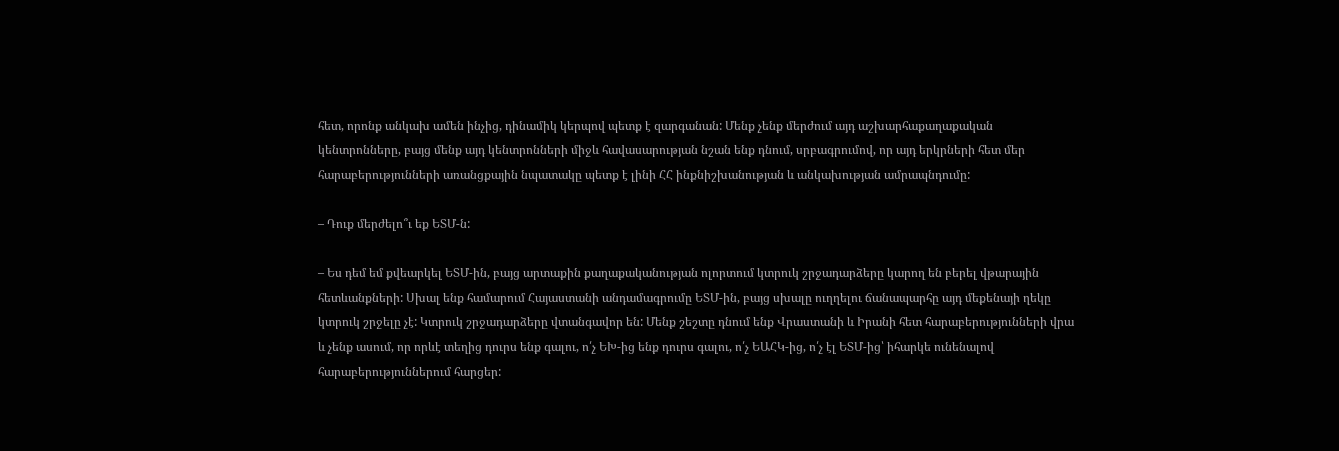հետ, որոնք անկախ ամեն ինչից, դինամիկ կերպով պետք է զարգանան: Մենք չենք մերժում այդ աշխարհաքաղաքական կենտրոնները, բայց մենք այդ կենտրոնների միջև հավասարության նշան ենք դնում, սրբագրումով, որ այդ երկրների հետ մեր հարաբերությունների առանցքային նպատակը պետք է լինի ՀՀ ինքնիշխանության և անկախության ամրապնդումը:

– Դուք մերժելո՞ւ եք ԵՏՄ-ն:

– Ես դեմ եմ քվեարկել ԵՏՄ-ին, բայց արտաքին քաղաքականության ոլորտում կտրուկ շրջադարձերը կարող են բերել վթարային հետևանքների: Սխալ ենք համարում Հայաստանի անդամագրումը ԵՏՄ-ին, բայց սխալը ուղղելու ճանապարհը այդ մեքենայի ղեկը կտրուկ շրջելը չէ: Կտրուկ շրջադարձերը վտանգավոր են: Մենք շեշտը դնում ենք Վրաստանի և Իրանի հետ հարաբերությունների վրա և չենք ասում, որ որևէ տեղից դուրս ենք գալու, ո՛չ ԵԽ-ից ենք դուրս գալու, ո՛չ ԵԱՀԿ-ից, ո՛չ էլ ԵՏՄ-ից՝ իհարկե ունենալով հարաբերություններում հարցեր: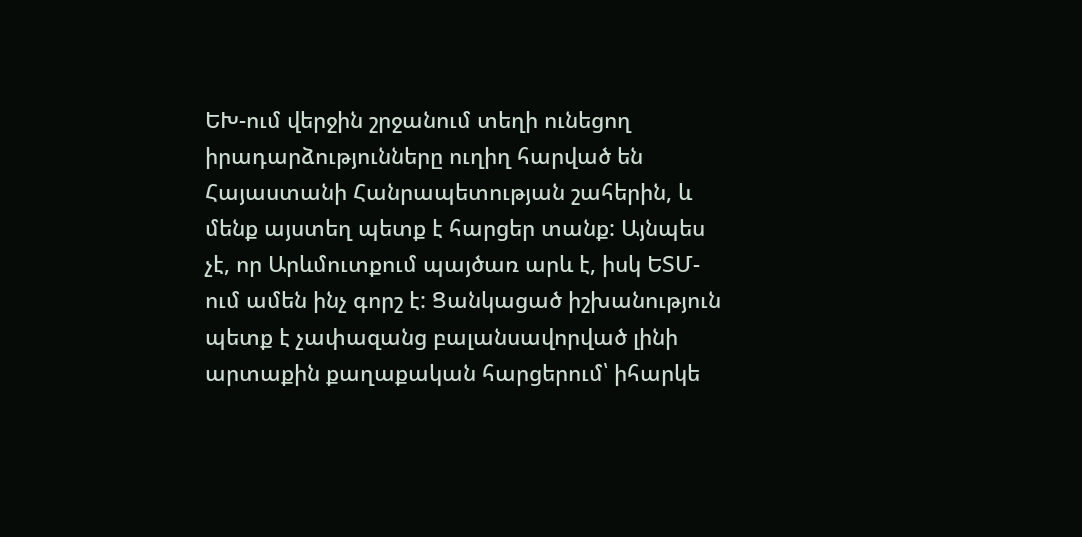ԵԽ-ում վերջին շրջանում տեղի ունեցող իրադարձությունները ուղիղ հարված են Հայաստանի Հանրապետության շահերին, և մենք այստեղ պետք է հարցեր տանք: Այնպես չէ, որ Արևմուտքում պայծառ արև է, իսկ ԵՏՄ-ում ամեն ինչ գորշ է: Ցանկացած իշխանություն պետք է չափազանց բալանսավորված լինի արտաքին քաղաքական հարցերում՝ իհարկե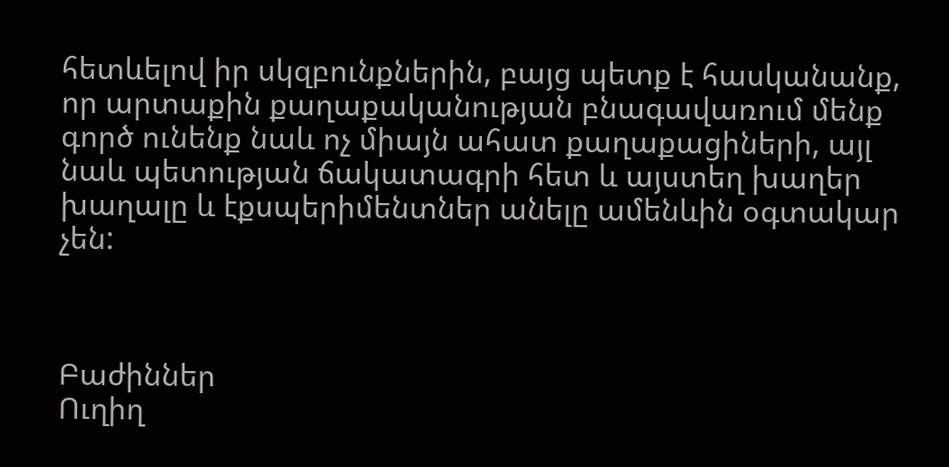հետևելով իր սկզբունքներին, բայց պետք է հասկանանք, որ արտաքին քաղաքականության բնագավառում մենք գործ ունենք նաև ոչ միայն ահատ քաղաքացիների, այլ նաև պետության ճակատագրի հետ և այստեղ խաղեր խաղալը և էքսպերիմենտներ անելը ամենևին օգտակար չեն:



Բաժիններ
Ուղիղ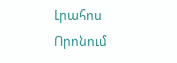Լրահոս
Որոնում